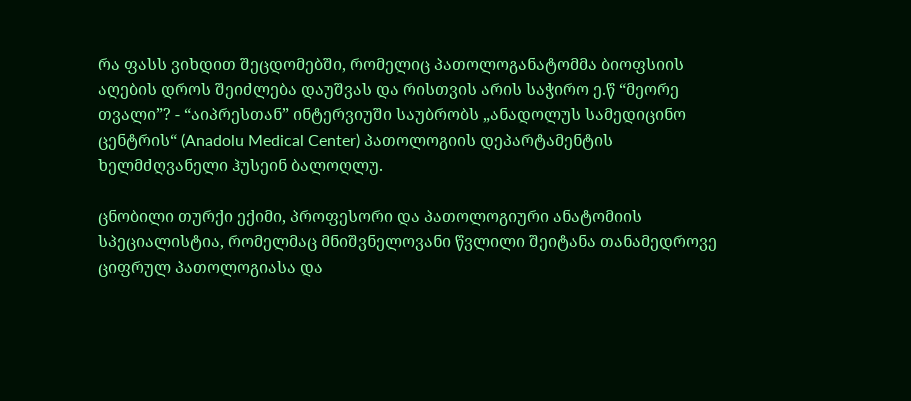რა ფასს ვიხდით შეცდომებში, რომელიც პათოლოგანატომმა ბიოფსიის აღების დროს შეიძლება დაუშვას და რისთვის არის საჭირო ე.წ “მეორე თვალი”? - “აიპრესთან” ინტერვიუში საუბრობს „ანადოლუს სამედიცინო ცენტრის“ (Anadolu Medical Center) პათოლოგიის დეპარტამენტის ხელმძღვანელი ჰუსეინ ბალოღლუ.

ცნობილი თურქი ექიმი, პროფესორი და პათოლოგიური ანატომიის სპეციალისტია, რომელმაც მნიშვნელოვანი წვლილი შეიტანა თანამედროვე ციფრულ პათოლოგიასა და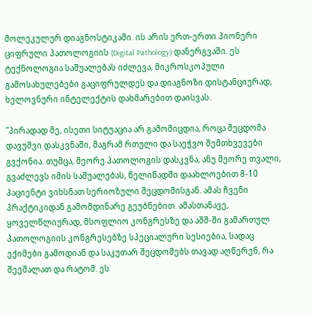მოლეკულურ დიაგნოსტიკაში. ის არის ერთ-ერთი პიონერი ციფრული პათოლოგიის (Digital Pathology) დანერგვაში. ეს ტექნოლოგია საშუალებას იძლევა, მიკროსკოპული გამოსახულებები გაციფრულდეს და დიაგნოზი დისტანციურად, ხელოვნური ინტელექტის დახმარებით დაისვას.

"პირადად მე, ისეთი სიტუაცია არ გამომიცდია, როცა შეცდომა დავუშვი დასკვნაში, მაგრამ რთული და საეჭვო შემთხვევები გვქონია. თუმცა, მეორე პათოლოგის დასკვნა, ანუ მეორე თვალი, გვაძლევს იმის საშუალებას, წელიწადში დაახლოებით 8-10 პაციენტი ვიხსნათ სერიოზული შეცდომისგან. ამას ჩვენი პრაქტიკიდან გამომდინარე გეუბნებით. ამასთანავე, ყოველწლიურად, მსოფლიო კონგრესზე და აშშ-ში გამართულ პათოლოგიის კონგრესებზე სპეციალური სესიებია, სადაც ექიმები გამოდიან და საკუთარ შეცდომებს თავად აღწერენ, რა შეეშალათ და რატომ. ეს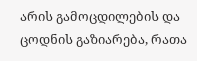არის გამოცდილების და ცოდნის გაზიარება, რათა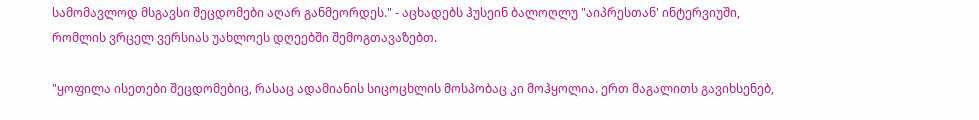სამომავლოდ მსგავსი შეცდომები აღარ განმეორდეს." - აცხადებს ჰუსეინ ბალოღლუ "აიპრესთან' ინტერვიუში, რომლის ვრცელ ვერსიას უახლოეს დღეებში შემოგთავაზებთ.

"ყოფილა ისეთები შეცდომებიც, რასაც ადამიანის სიცოცხლის მოსპობაც კი მოჰყოლია. ერთ მაგალითს გავიხსენებ,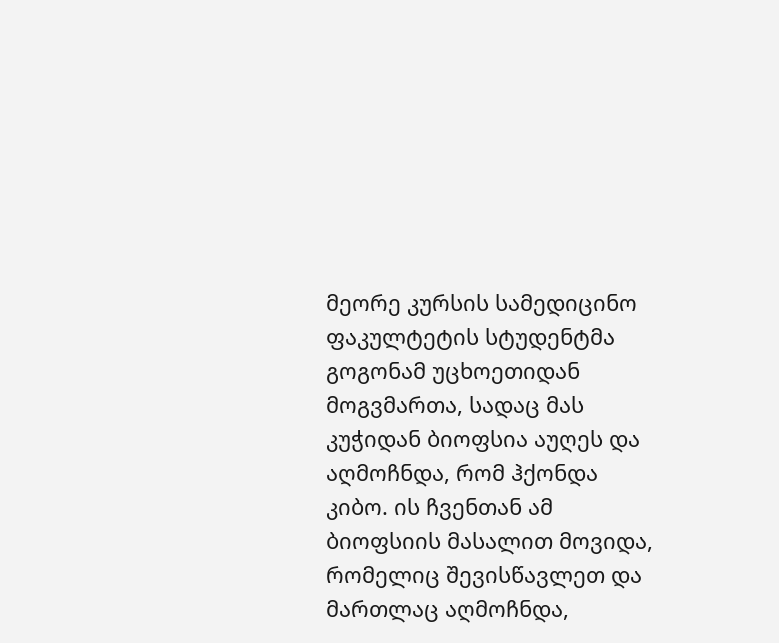მეორე კურსის სამედიცინო ფაკულტეტის სტუდენტმა გოგონამ უცხოეთიდან მოგვმართა, სადაც მას კუჭიდან ბიოფსია აუღეს და აღმოჩნდა, რომ ჰქონდა კიბო. ის ჩვენთან ამ ბიოფსიის მასალით მოვიდა, რომელიც შევისწავლეთ და მართლაც აღმოჩნდა,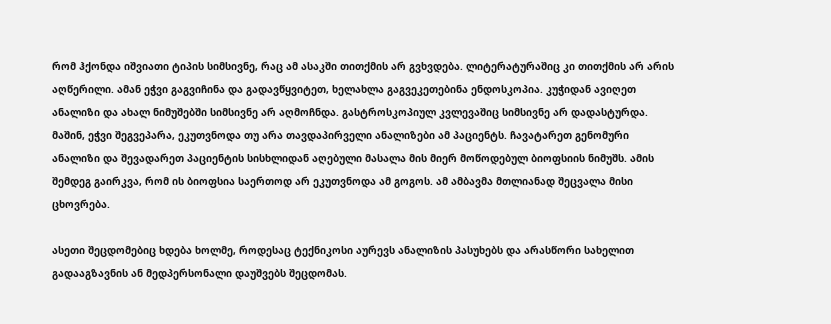რომ ჰქონდა იშვიათი ტიპის სიმსივნე, რაც ამ ასაკში თითქმის არ გვხვდება. ლიტერატურაშიც კი თითქმის არ არის აღწერილი. ამან ეჭვი გაგვიჩინა და გადავწყვიტეთ, ხელახლა გაგვეკეთებინა ენდოსკოპია. კუჭიდან ავიღეთ ანალიზი და ახალ ნიმუშებში სიმსივნე არ აღმოჩნდა. გასტროსკოპიულ კვლევაშიც სიმსივნე არ დადასტურდა. მაშინ, ეჭვი შეგვეპარა, ეკუთვნოდა თუ არა თავდაპირველი ანალიზები ამ პაციენტს. ჩავატარეთ გენომური ანალიზი და შევადარეთ პაციენტის სისხლიდან აღებული მასალა მის მიერ მოწოდებულ ბიოფსიის ნიმუშს. ამის შემდეგ გაირკვა, რომ ის ბიოფსია საერთოდ არ ეკუთვნოდა ამ გოგოს. ამ ამბავმა მთლიანად შეცვალა მისი ცხოვრება.

ასეთი შეცდომებიც ხდება ხოლმე, როდესაც ტექნიკოსი აურევს ანალიზის პასუხებს და არასწორი სახელით გადააგზავნის ან მედპერსონალი დაუშვებს შეცდომას.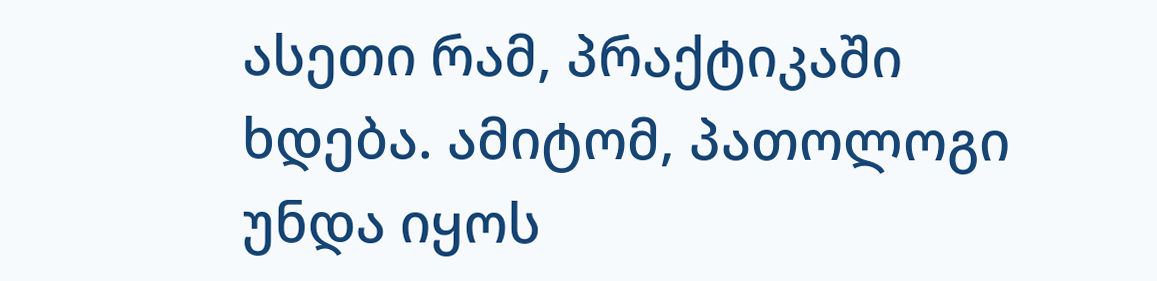ასეთი რამ, პრაქტიკაში ხდება. ამიტომ, პათოლოგი უნდა იყოს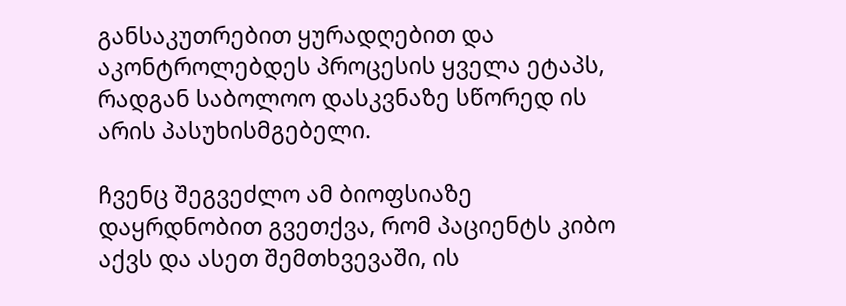განსაკუთრებით ყურადღებით და აკონტროლებდეს პროცესის ყველა ეტაპს, რადგან საბოლოო დასკვნაზე სწორედ ის არის პასუხისმგებელი.

ჩვენც შეგვეძლო ამ ბიოფსიაზე დაყრდნობით გვეთქვა, რომ პაციენტს კიბო აქვს და ასეთ შემთხვევაში, ის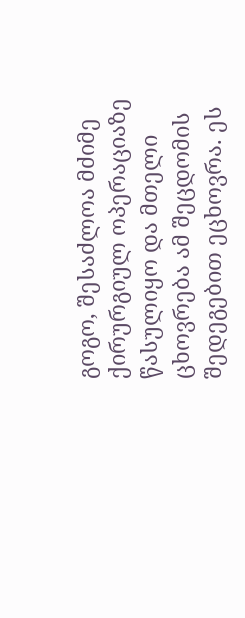გოგო, შესაძლოა მძიმე ქირურგიულ ოპერაციაზე წასულიყო და მთელი ცხოვრება ამ შეცდომის შედეგებით ეცხოვრა. ეს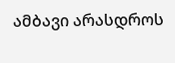ამბავი არასდროს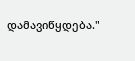დამავიწყდება."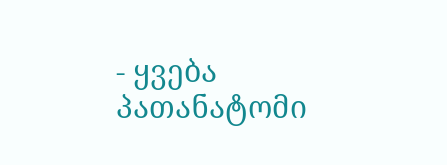- ყვება პათანატომი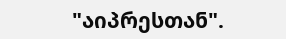"აიპრესთან".